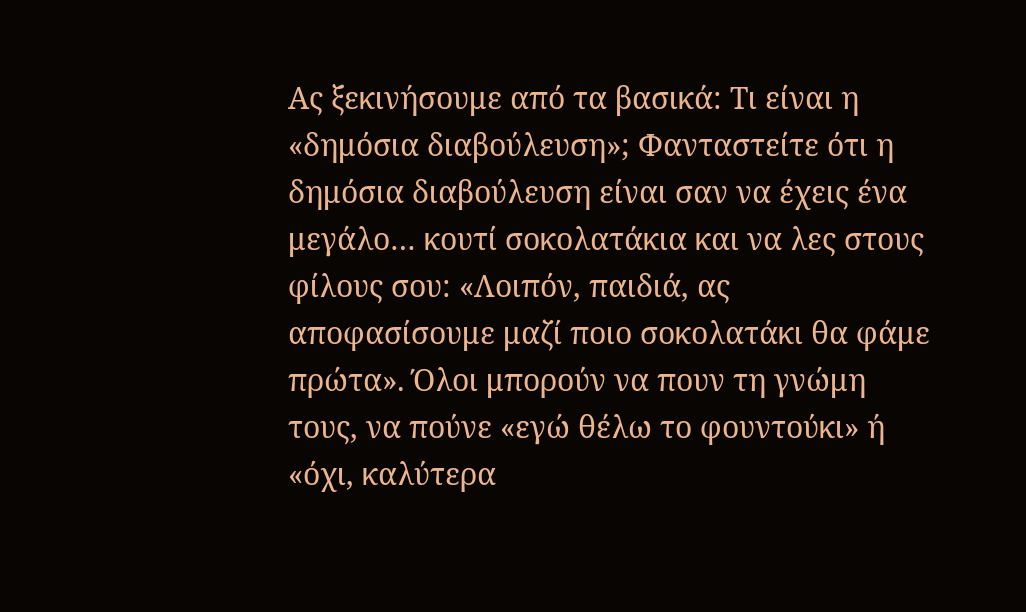Ας ξεκινήσουμε από τα βασικά: Τι είναι η «δημόσια διαβούλευση»; Φανταστείτε ότι η δημόσια διαβούλευση είναι σαν να έχεις ένα μεγάλο… κουτί σοκολατάκια και να λες στους φίλους σου: «Λοιπόν, παιδιά, ας αποφασίσουμε μαζί ποιο σοκολατάκι θα φάμε πρώτα». Όλοι μπορούν να πουν τη γνώμη τους, να πούνε «εγώ θέλω το φουντούκι» ή «όχι, καλύτερα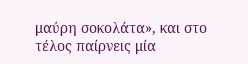μαύρη σοκολάτα», και στο τέλος παίρνεις μία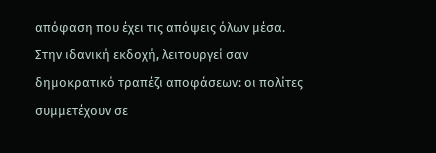απόφαση που έχει τις απόψεις όλων μέσα.
Στην ιδανική εκδοχή, λειτουργεί σαν δημοκρατικό τραπέζι αποφάσεων: οι πολίτες συμμετέχουν σε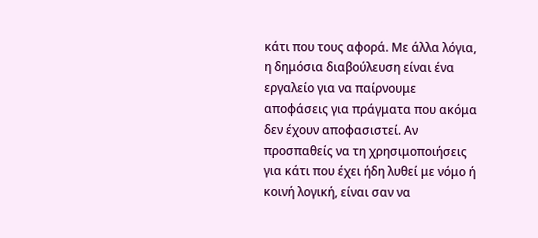κάτι που τους αφορά. Με άλλα λόγια, η δημόσια διαβούλευση είναι ένα εργαλείο για να παίρνουμε αποφάσεις για πράγματα που ακόμα δεν έχουν αποφασιστεί. Αν προσπαθείς να τη χρησιμοποιήσεις για κάτι που έχει ήδη λυθεί με νόμο ή κοινή λογική, είναι σαν να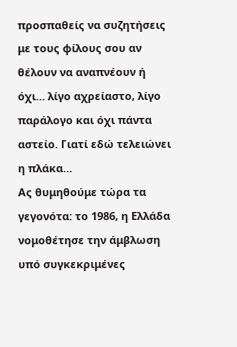προσπαθείς να συζητήσεις με τους φίλους σου αν θέλουν να αναπνέουν ή όχι… λίγο αχρείαστο, λίγο παράλογο και όχι πάντα αστείο. Γιατί εδώ τελειώνει η πλάκα…
Ας θυμηθούμε τώρα τα γεγονότα: το 1986, η Ελλάδα νομοθέτησε την άμβλωση υπό συγκεκριμένες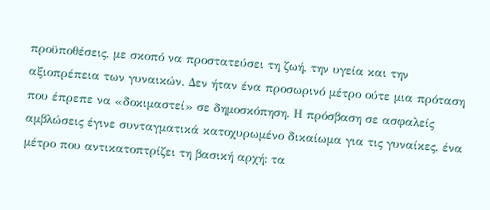προϋποθέσεις, με σκοπό να προστατεύσει τη ζωή, την υγεία και την αξιοπρέπεια των γυναικών. Δεν ήταν ένα προσωρινό μέτρο ούτε μια πρόταση που έπρεπε να «δοκιμαστεί» σε δημοσκόπηση. Η πρόσβαση σε ασφαλείς αμβλώσεις έγινε συνταγματικά κατοχυρωμένο δικαίωμα για τις γυναίκες, ένα μέτρο που αντικατοπτρίζει τη βασική αρχή: τα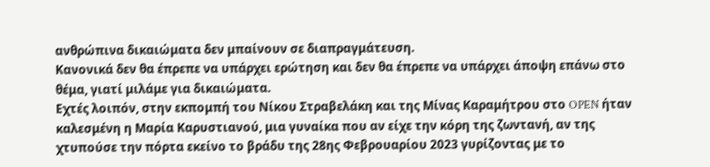ανθρώπινα δικαιώματα δεν μπαίνουν σε διαπραγμάτευση.
Κανονικά δεν θα έπρεπε να υπάρχει ερώτηση και δεν θα έπρεπε να υπάρχει άποψη επάνω στο θέμα, γιατί μιλάμε για δικαιώματα.
Εχτές λοιπόν, στην εκπομπή του Νίκου Στραβελάκη και της Μίνας Καραμήτρου στο OPEN ήταν καλεσμένη η Μαρία Καρυστιανού, μια γυναίκα που αν είχε την κόρη της ζωντανή, αν της χτυπούσε την πόρτα εκείνο το βράδυ της 28ης Φεβρουαρίου 2023 γυρίζοντας με το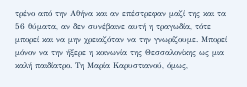τρένο από την Αθήνα και αν επέστρεφαν μαζί της και τα 56 θύματα, αν δεν συνέβαινε αυτή η τραγωδία, τότε μπορεί και να μην χρειαζόταν να την γνωρίζουμε. Μπορεί μόνον να την ήξερε η κοινωνία της Θεσσαλονίκης ως μια καλή παιδίατρο. Τη Μαρία Καρυστιανού, όμως,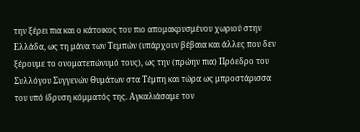την ξέρει πια και ο κάτοικος του πιο απομακρυσμένου χωριού στην Ελλάδα, ως τη μάνα των Τεμπών (υπάρχουν βέβαια και άλλες που δεν ξέρουμε το ονοματεπώνυμό τους), ως την (πρώην πια) Πρόεδρο του Συλλόγου Συγγενών Θυμάτων στα Τέμπη και τώρα ως μπροστάρισσα του υπό ίδρυση κόμματός της. Αγκαλιάσαμε τον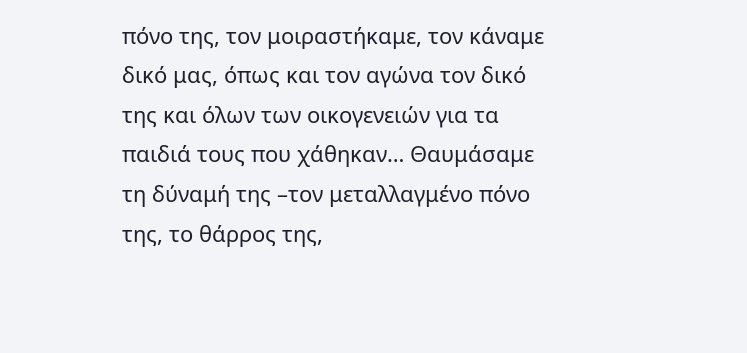πόνο της, τον μοιραστήκαμε, τον κάναμε δικό μας, όπως και τον αγώνα τον δικό της και όλων των οικογενειών για τα παιδιά τους που χάθηκαν… Θαυμάσαμε τη δύναμή της –τον μεταλλαγμένο πόνο της, το θάρρος της,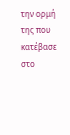την ορμή της που κατέβασε στο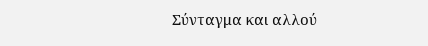Σύνταγμα και αλλού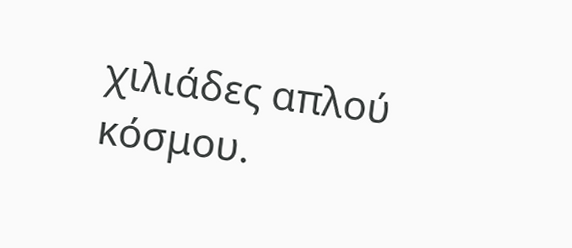χιλιάδες απλού κόσμου.